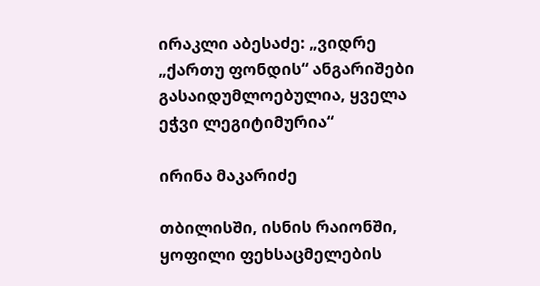ირაკლი აბესაძე: „ვიდრე „ქართუ ფონდის“ ანგარიშები გასაიდუმლოებულია, ყველა ეჭვი ლეგიტიმურია“

ირინა მაკარიძე

თბილისში, ისნის რაიონში, ყოფილი ფეხსაცმელების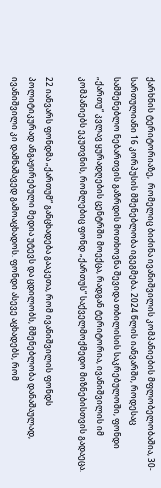ქარხნის ტერიტორიაზე,  რომელიც ბიძინა ივანიშვილის კომპანიების მფლობელობაშია, 30-სართულიანი 16 კორპუსის მშენებლობა იგეგმება. 2024 წლის იანვარში, როდესაც სამშენებლო ნებართვის გაზრდის მოთხოვნა შევიდა თბილისის საკრებულოში, ფონდი „ქართუ“ კვლავ ყურადღების ცენტრში მოექცა, რადგან ტერიტორია, ივანიშვილის იმ კომპანიებს ეკუთვნის, რომლებიც ფონდ „ქართუს“ საქველმოქმედო მიზნებისთვის გადაეცა.

22 იანვარს ფონდმა „ქართუმ“ განცხადება გააკეთა, რომ ივანიშვილის ფონდს პოლიტიკურად ანგაჟირებული მედია უტევს და ცდილობს, მშენებლობა დანაშაულად, ივანიშვილი კი დამნაშავედ გამოაცხადოს. ფონდი ასევე აცხადებს, რომ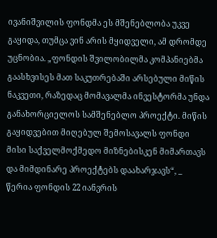ივანიშვილის ფონდმა ეს მშენებლობა უკვე გაყიდა, თუმცა ვინ არის მყიდველი, ამ დრომდე უცნობია. „ფონდის შვილობილმა კომპანიებმა გაასხვისეს მათ საკუთრებაში არსებული მიწის ნაკვეთი, რაზედაც მომავალმა ინვესტორმა უნდა განახორციელოს სამშენებლო პროექტი. მიწის გაყიდვებით მიღებულ შემოსავალს ფონდი მისი საქველმოქმედო მიზნებისკენ მიმართავს და მიმდინარე პროექტებს დაახარჯავს“, _ წერია ფონდის 22 იანვრის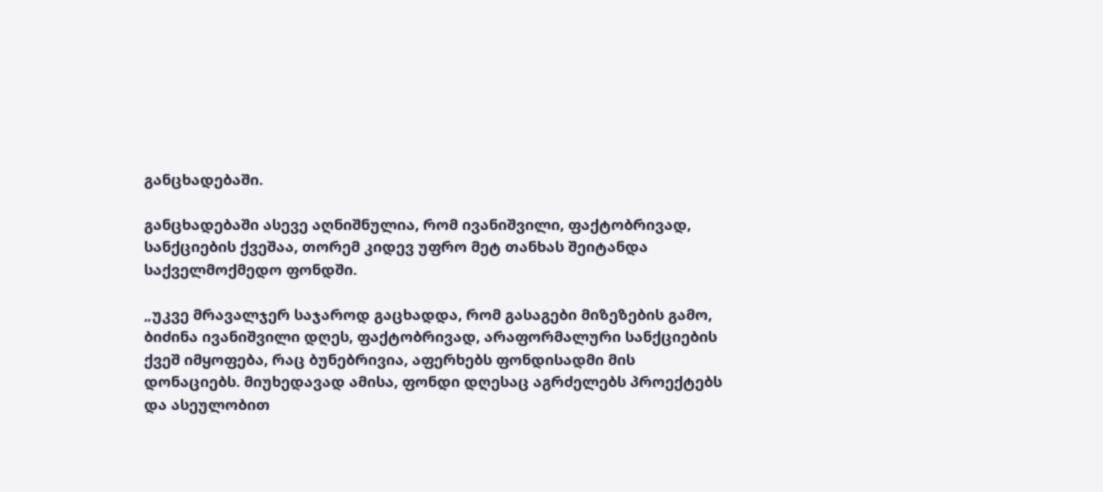განცხადებაში.

განცხადებაში ასევე აღნიშნულია, რომ ივანიშვილი, ფაქტობრივად, სანქციების ქვეშაა, თორემ კიდევ უფრო მეტ თანხას შეიტანდა საქველმოქმედო ფონდში.

„უკვე მრავალჯერ საჯაროდ გაცხადდა, რომ გასაგები მიზეზების გამო, ბიძინა ივანიშვილი დღეს, ფაქტობრივად, არაფორმალური სანქციების ქვეშ იმყოფება, რაც ბუნებრივია, აფერხებს ფონდისადმი მის დონაციებს. მიუხედავად ამისა, ფონდი დღესაც აგრძელებს პროექტებს და ასეულობით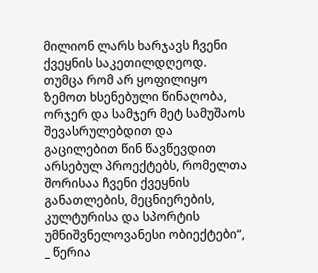მილიონ ლარს ხარჯავს ჩვენი ქვეყნის საკეთილდღეოდ. თუმცა რომ არ ყოფილიყო ზემოთ ხსენებული წინაღობა, ორჯერ და სამჯერ მეტ სამუშაოს შევასრულებდით და გაცილებით წინ წავწევდით არსებულ პროექტებს, რომელთა შორისაა ჩვენი ქვეყნის განათლების, მეცნიერების, კულტურისა და სპორტის უმნიშვნელოვანესი ობიექტები“, _ წერია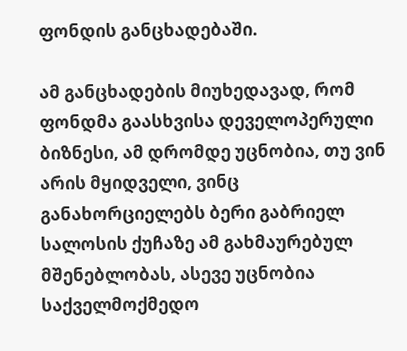ფონდის განცხადებაში.

ამ განცხადების მიუხედავად, რომ ფონდმა გაასხვისა დეველოპერული ბიზნესი, ამ დრომდე უცნობია, თუ ვინ არის მყიდველი, ვინც განახორციელებს ბერი გაბრიელ სალოსის ქუჩაზე ამ გახმაურებულ მშენებლობას, ასევე უცნობია საქველმოქმედო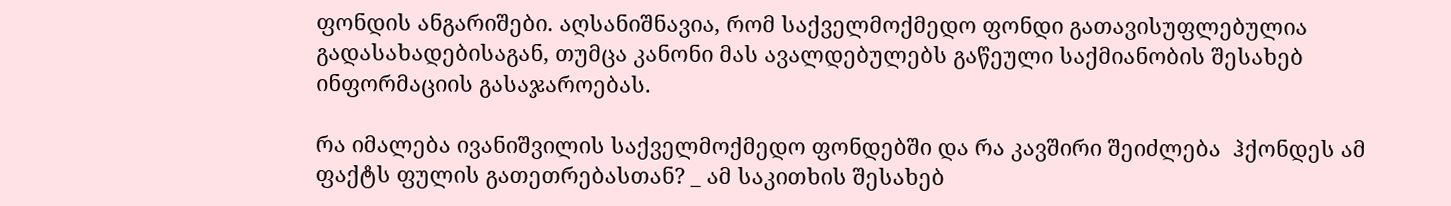ფონდის ანგარიშები. აღსანიშნავია, რომ საქველმოქმედო ფონდი გათავისუფლებულია გადასახადებისაგან, თუმცა კანონი მას ავალდებულებს გაწეული საქმიანობის შესახებ ინფორმაციის გასაჯაროებას.

რა იმალება ივანიშვილის საქველმოქმედო ფონდებში და რა კავშირი შეიძლება  ჰქონდეს ამ ფაქტს ფულის გათეთრებასთან? _ ამ საკითხის შესახებ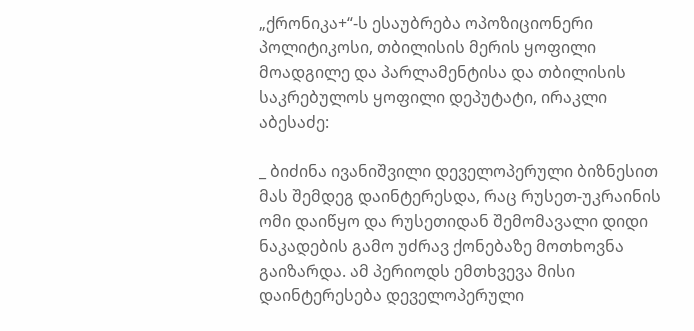„ქრონიკა+“-ს ესაუბრება ოპოზიციონერი პოლიტიკოსი, თბილისის მერის ყოფილი მოადგილე და პარლამენტისა და თბილისის საკრებულოს ყოფილი დეპუტატი, ირაკლი აბესაძე:

_ ბიძინა ივანიშვილი დეველოპერული ბიზნესით მას შემდეგ დაინტერესდა, რაც რუსეთ-უკრაინის ომი დაიწყო და რუსეთიდან შემომავალი დიდი ნაკადების გამო უძრავ ქონებაზე მოთხოვნა გაიზარდა. ამ პერიოდს ემთხვევა მისი დაინტერესება დეველოპერული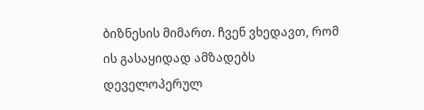ბიზნესის მიმართ. ჩვენ ვხედავთ, რომ ის გასაყიდად ამზადებს დეველოპერულ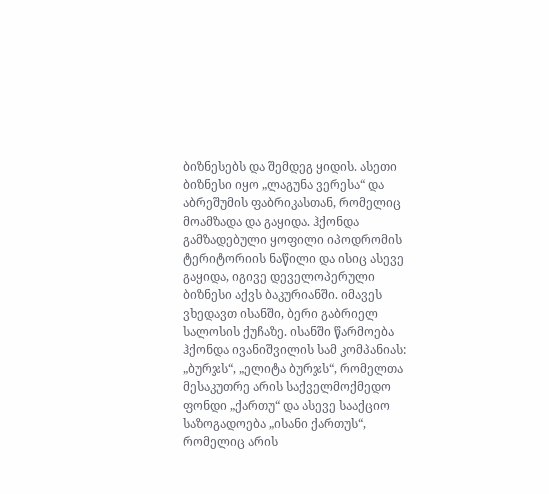ბიზნესებს და შემდეგ ყიდის. ასეთი ბიზნესი იყო „ლაგუნა ვერესა“ და აბრეშუმის ფაბრიკასთან, რომელიც მოამზადა და გაყიდა. ჰქონდა გამზადებული ყოფილი იპოდრომის ტერიტორიის ნაწილი და ისიც ასევე გაყიდა, იგივე დეველოპერული ბიზნესი აქვს ბაკურიანში. იმავეს ვხედავთ ისანში, ბერი გაბრიელ სალოსის ქუჩაზე. ისანში წარმოება ჰქონდა ივანიშვილის სამ კომპანიას: „ბურჯს“, „ელიტა ბურჯს“, რომელთა მესაკუთრე არის საქველმოქმედო ფონდი „ქართუ“ და ასევე სააქციო საზოგადოება „ისანი ქართუს“, რომელიც არის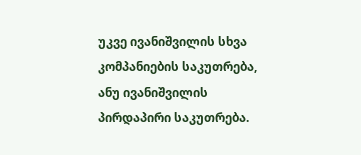უკვე ივანიშვილის სხვა კომპანიების საკუთრება, ანუ ივანიშვილის პირდაპირი საკუთრება.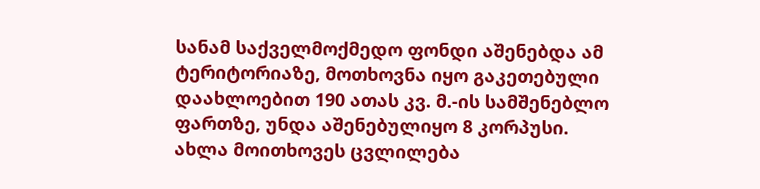სანამ საქველმოქმედო ფონდი აშენებდა ამ ტერიტორიაზე, მოთხოვნა იყო გაკეთებული დაახლოებით 190 ათას კვ. მ.-ის სამშენებლო ფართზე, უნდა აშენებულიყო 8 კორპუსი. ახლა მოითხოვეს ცვლილება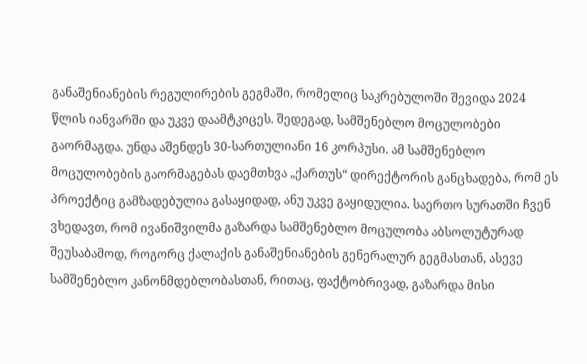განაშენიანების რეგულირების გეგმაში, რომელიც საკრებულოში შევიდა 2024 წლის იანვარში და უკვე დაამტკიცეს. შედეგად, სამშენებლო მოცულობები გაორმაგდა. უნდა აშენდეს 30-სართულიანი 16 კორპუსი. ამ სამშენებლო მოცულობების გაორმაგებას დაემთხვა „ქართუს“ დირექტორის განცხადება, რომ ეს პროექტიც გამზადებულია გასაყიდად, ანუ უკვე გაყიდულია. საერთო სურათში ჩვენ ვხედავთ, რომ ივანიშვილმა გაზარდა სამშენებლო მოცულობა აბსოლუტურად შეუსაბამოდ, როგორც ქალაქის განაშენიანების გენერალურ გეგმასთან, ასევე სამშენებლო კანონმდებლობასთან, რითაც, ფაქტობრივად, გაზარდა მისი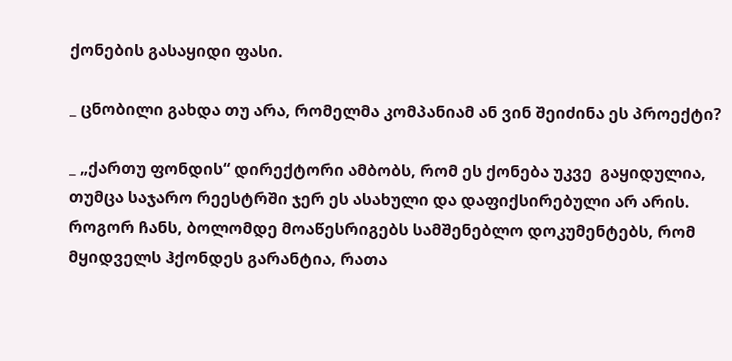ქონების გასაყიდი ფასი.

_ ცნობილი გახდა თუ არა, რომელმა კომპანიამ ან ვინ შეიძინა ეს პროექტი?

_ „ქართუ ფონდის“ დირექტორი ამბობს, რომ ეს ქონება უკვე  გაყიდულია, თუმცა საჯარო რეესტრში ჯერ ეს ასახული და დაფიქსირებული არ არის. როგორ ჩანს, ბოლომდე მოაწესრიგებს სამშენებლო დოკუმენტებს, რომ მყიდველს ჰქონდეს გარანტია, რათა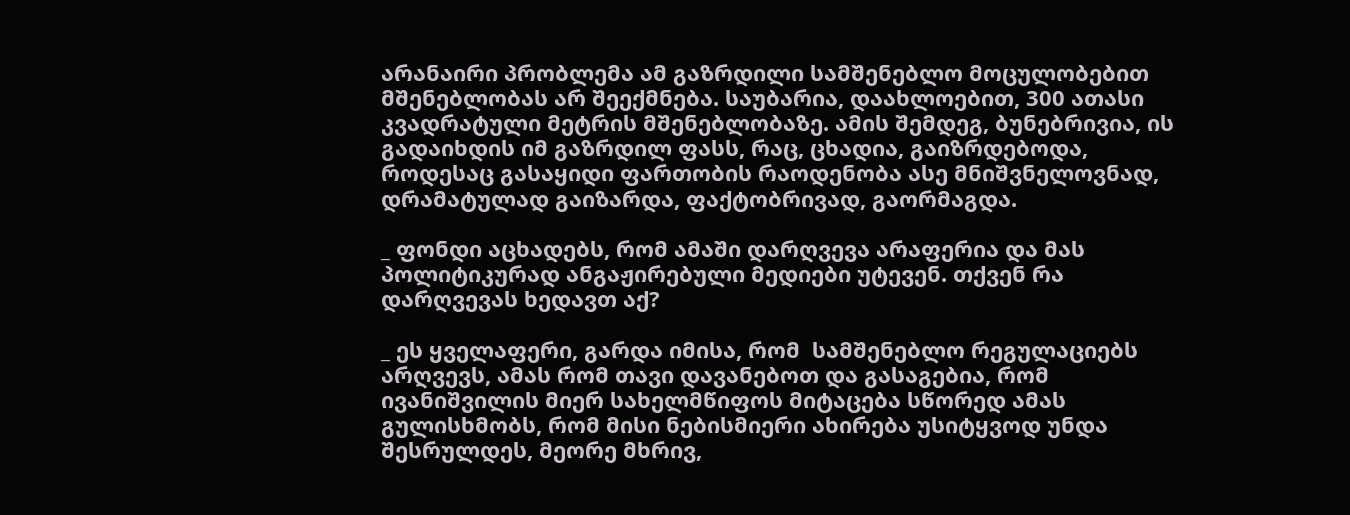არანაირი პრობლემა ამ გაზრდილი სამშენებლო მოცულობებით მშენებლობას არ შეექმნება. საუბარია, დაახლოებით, 300 ათასი კვადრატული მეტრის მშენებლობაზე. ამის შემდეგ, ბუნებრივია, ის გადაიხდის იმ გაზრდილ ფასს, რაც, ცხადია, გაიზრდებოდა, როდესაც გასაყიდი ფართობის რაოდენობა ასე მნიშვნელოვნად, დრამატულად გაიზარდა, ფაქტობრივად, გაორმაგდა.

_ ფონდი აცხადებს, რომ ამაში დარღვევა არაფერია და მას პოლიტიკურად ანგაჟირებული მედიები უტევენ. თქვენ რა დარღვევას ხედავთ აქ?

_ ეს ყველაფერი, გარდა იმისა, რომ  სამშენებლო რეგულაციებს არღვევს, ამას რომ თავი დავანებოთ და გასაგებია, რომ ივანიშვილის მიერ სახელმწიფოს მიტაცება სწორედ ამას გულისხმობს, რომ მისი ნებისმიერი ახირება უსიტყვოდ უნდა შესრულდეს, მეორე მხრივ,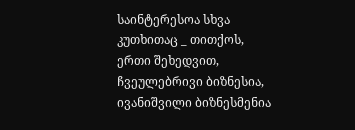საინტერესოა სხვა კუთხითაც _ თითქოს, ერთი შეხედვით, ჩვეულებრივი ბიზნესია, ივანიშვილი ბიზნესმენია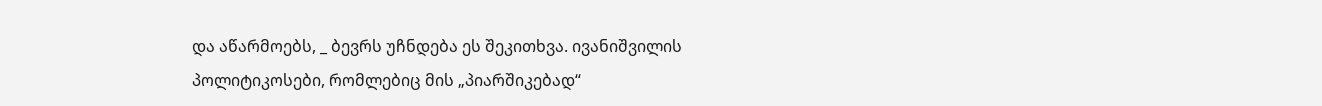და აწარმოებს, _ ბევრს უჩნდება ეს შეკითხვა. ივანიშვილის პოლიტიკოსები, რომლებიც მის „პიარშიკებად“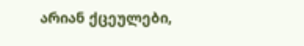არიან ქცეულები,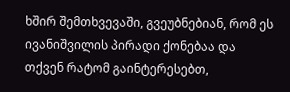ხშირ შემთხვევაში, გვეუბნებიან, რომ ეს ივანიშვილის პირადი ქონებაა და თქვენ რატომ გაინტერესებთ,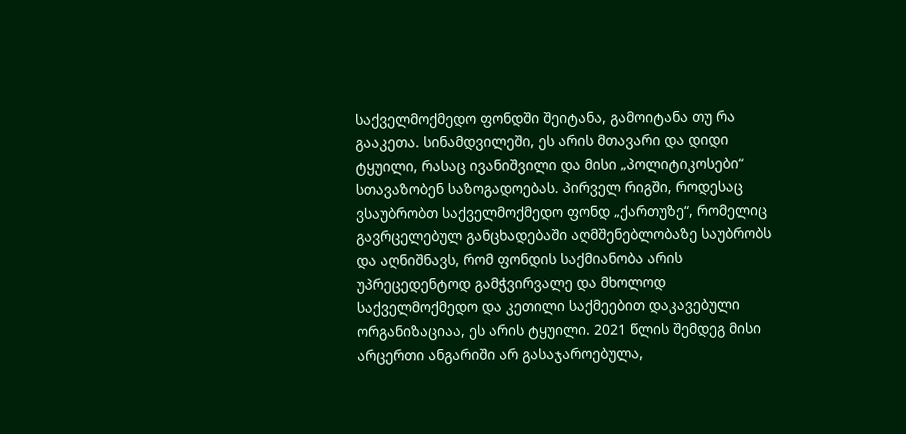საქველმოქმედო ფონდში შეიტანა, გამოიტანა თუ რა გააკეთა. სინამდვილეში, ეს არის მთავარი და დიდი ტყუილი, რასაც ივანიშვილი და მისი „პოლიტიკოსები“ სთავაზობენ საზოგადოებას. პირველ რიგში, როდესაც ვსაუბრობთ საქველმოქმედო ფონდ „ქართუზე“, რომელიც გავრცელებულ განცხადებაში აღმშენებლობაზე საუბრობს და აღნიშნავს, რომ ფონდის საქმიანობა არის უპრეცედენტოდ გამჭვირვალე და მხოლოდ საქველმოქმედო და კეთილი საქმეებით დაკავებული ორგანიზაციაა, ეს არის ტყუილი. 2021 წლის შემდეგ მისი არცერთი ანგარიში არ გასაჯაროებულა,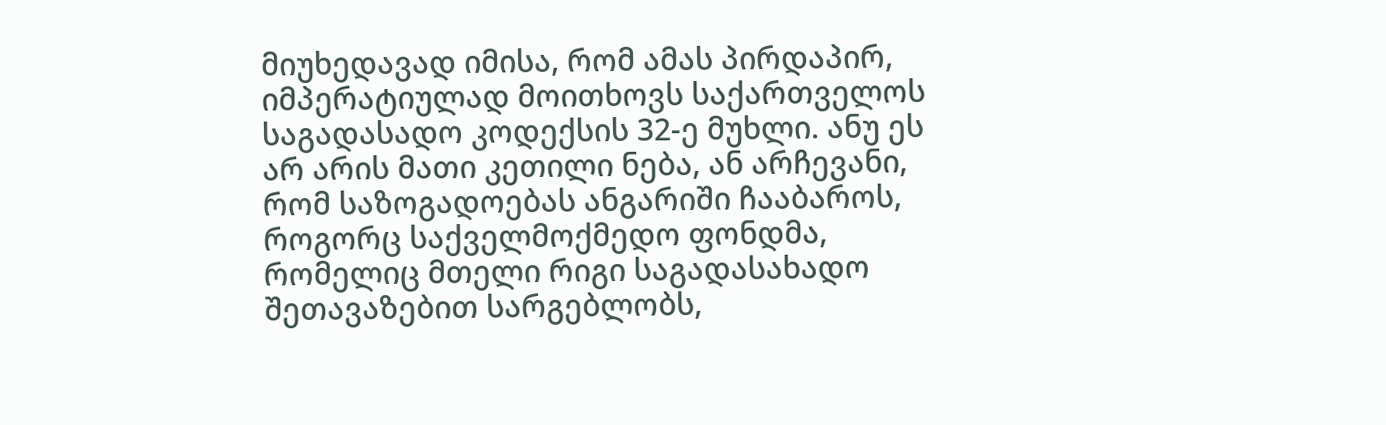მიუხედავად იმისა, რომ ამას პირდაპირ, იმპერატიულად მოითხოვს საქართველოს საგადასადო კოდექსის 32-ე მუხლი. ანუ ეს არ არის მათი კეთილი ნება, ან არჩევანი, რომ საზოგადოებას ანგარიში ჩააბაროს, როგორც საქველმოქმედო ფონდმა, რომელიც მთელი რიგი საგადასახადო შეთავაზებით სარგებლობს,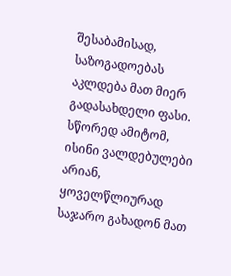შესაბამისად, საზოგადოებას აკლდება მათ მიერ გადასახდელი ფასი. სწორედ ამიტომ, ისინი ვალდებულები არიან, ყოველწლიურად საჯარო გახადონ მათ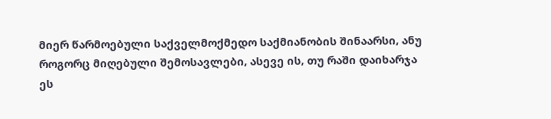მიერ წარმოებული საქველმოქმედო საქმიანობის შინაარსი, ანუ როგორც მიღებული შემოსავლები, ასევე ის, თუ რაში დაიხარჯა ეს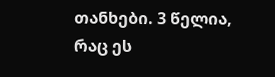თანხები. 3 წელია, რაც ეს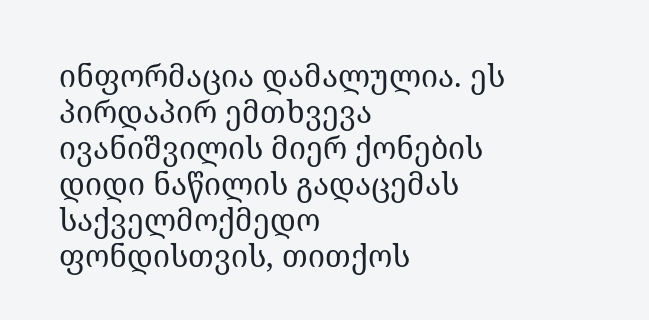ინფორმაცია დამალულია. ეს პირდაპირ ემთხვევა ივანიშვილის მიერ ქონების დიდი ნაწილის გადაცემას საქველმოქმედო ფონდისთვის, თითქოს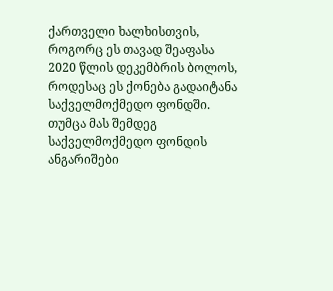ქართველი ხალხისთვის, როგორც ეს თავად შეაფასა 2020 წლის დეკემბრის ბოლოს, როდესაც ეს ქონება გადაიტანა საქველმოქმედო ფონდში. თუმცა მას შემდეგ საქველმოქმედო ფონდის ანგარიშები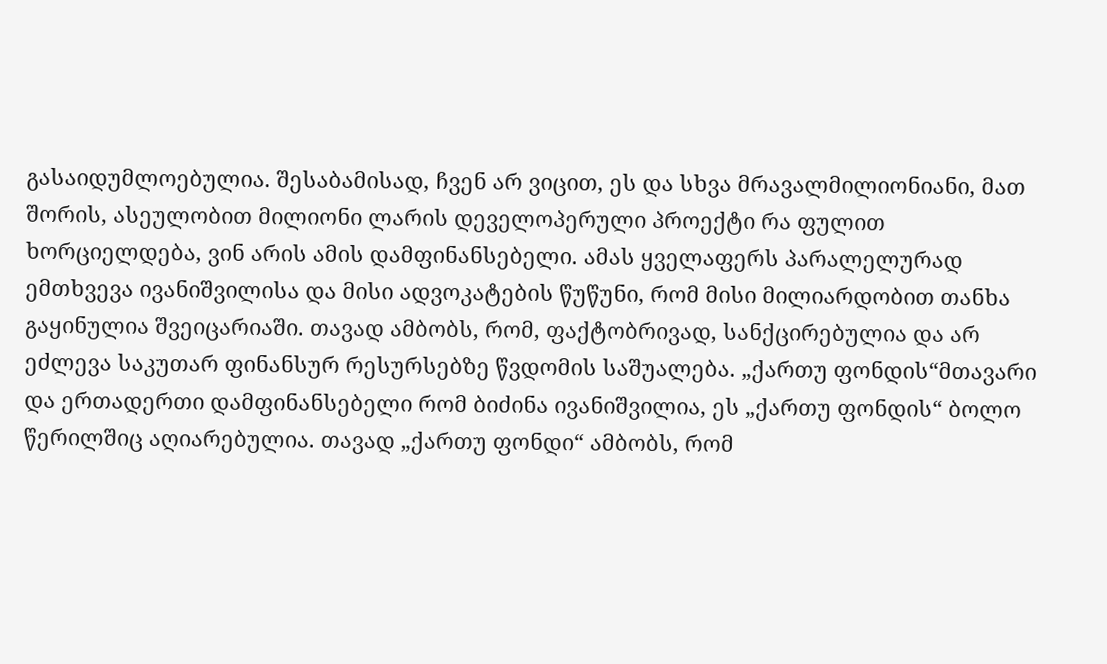გასაიდუმლოებულია. შესაბამისად, ჩვენ არ ვიცით, ეს და სხვა მრავალმილიონიანი, მათ შორის, ასეულობით მილიონი ლარის დეველოპერული პროექტი რა ფულით ხორციელდება, ვინ არის ამის დამფინანსებელი. ამას ყველაფერს პარალელურად ემთხვევა ივანიშვილისა და მისი ადვოკატების წუწუნი, რომ მისი მილიარდობით თანხა გაყინულია შვეიცარიაში. თავად ამბობს, რომ, ფაქტობრივად, სანქცირებულია და არ ეძლევა საკუთარ ფინანსურ რესურსებზე წვდომის საშუალება. „ქართუ ფონდის“მთავარი და ერთადერთი დამფინანსებელი რომ ბიძინა ივანიშვილია, ეს „ქართუ ფონდის“ ბოლო წერილშიც აღიარებულია. თავად „ქართუ ფონდი“ ამბობს, რომ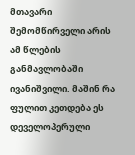მთავარი შემომწირველი არის ამ წლების განმავლობაში ივანიშვილი. მაშინ რა ფულით კეთდება ეს დეველოპერული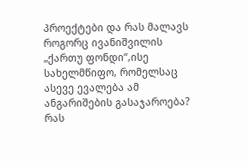პროექტები და რას მალავს როგორც ივანიშვილის „ქართუ ფონდი“,ისე სახელმწიფო, რომელსაც ასევე ევალება ამ ანგარიშების გასაჯაროება? რას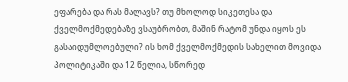ეფარება და რას მალავს? თუ მხოლოდ სიკეთესა და ქველმოქმედებაზე ვსაუბრობთ, მაშინ რატომ უნდა იყოს ეს გასაიდუმლოებული? ის ხომ ქველმოქმედის სახელით მოვიდა პოლიტიკაში და 12 წელია, სწორედ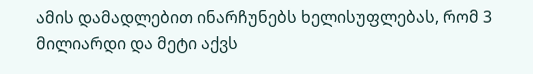ამის დამადლებით ინარჩუნებს ხელისუფლებას, რომ 3 მილიარდი და მეტი აქვს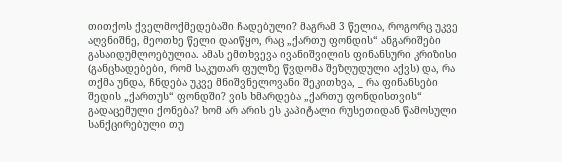თითქოს ქველმოქმედებაში ჩადებული? მაგრამ 3 წელია, როგორც უკვე აღვნიშნე, მეოთხე წელი დაიწყო, რაც „ქართუ ფონდის“ ანგარიშები გასაიდუმლოებულია. ამას ემთხვევა ივანიშვილის ფინანსური კრიზისი (განცხადებები, რომ საკუთარ ფულზე წვდომა შეზღუდული აქვს) და, რა თქმა უნდა, ჩნდება უკვე მნიშვნელოვანი შეკითხვა, _ რა ფინანსები შედის „ქართუს“ ფონდში? ვის ხმარდება „ქართუ ფონდისთვის“ გადაცემული ქონება? ხომ არ არის ეს კაპიტალი რუსეთიდან წამოსული სანქცირებული თუ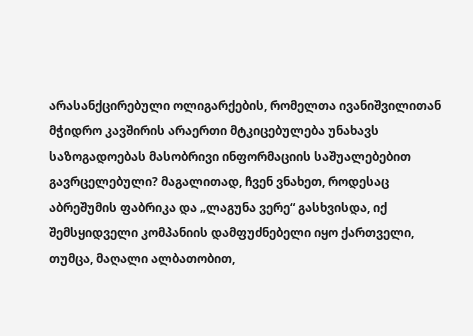არასანქცირებული ოლიგარქების, რომელთა ივანიშვილითან მჭიდრო კავშირის არაერთი მტკიცებულება უნახავს საზოგადოებას მასობრივი ინფორმაციის საშუალებებით გავრცელებული? მაგალითად, ჩვენ ვნახეთ, როდესაც აბრეშუმის ფაბრიკა და „ლაგუნა ვერე“ გასხვისდა, იქ შემსყიდველი კომპანიის დამფუძნებელი იყო ქართველი, თუმცა, მაღალი ალბათობით,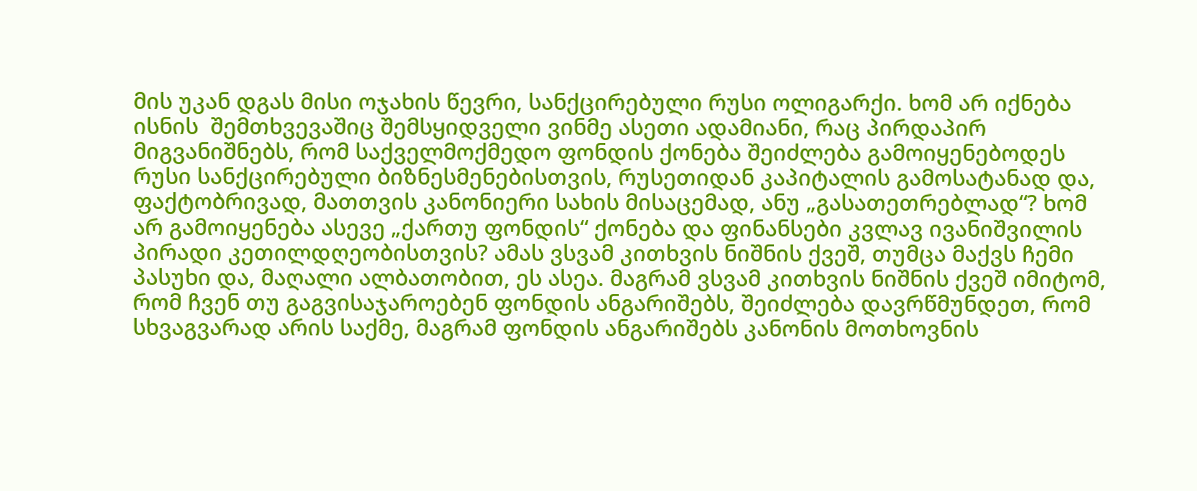მის უკან დგას მისი ოჯახის წევრი, სანქცირებული რუსი ოლიგარქი. ხომ არ იქნება ისნის  შემთხვევაშიც შემსყიდველი ვინმე ასეთი ადამიანი, რაც პირდაპირ მიგვანიშნებს, რომ საქველმოქმედო ფონდის ქონება შეიძლება გამოიყენებოდეს რუსი სანქცირებული ბიზნესმენებისთვის, რუსეთიდან კაპიტალის გამოსატანად და, ფაქტობრივად, მათთვის კანონიერი სახის მისაცემად, ანუ „გასათეთრებლად“? ხომ არ გამოიყენება ასევე „ქართუ ფონდის“ ქონება და ფინანსები კვლავ ივანიშვილის პირადი კეთილდღეობისთვის? ამას ვსვამ კითხვის ნიშნის ქვეშ, თუმცა მაქვს ჩემი პასუხი და, მაღალი ალბათობით, ეს ასეა. მაგრამ ვსვამ კითხვის ნიშნის ქვეშ იმიტომ, რომ ჩვენ თუ გაგვისაჯაროებენ ფონდის ანგარიშებს, შეიძლება დავრწმუნდეთ, რომ სხვაგვარად არის საქმე, მაგრამ ფონდის ანგარიშებს კანონის მოთხოვნის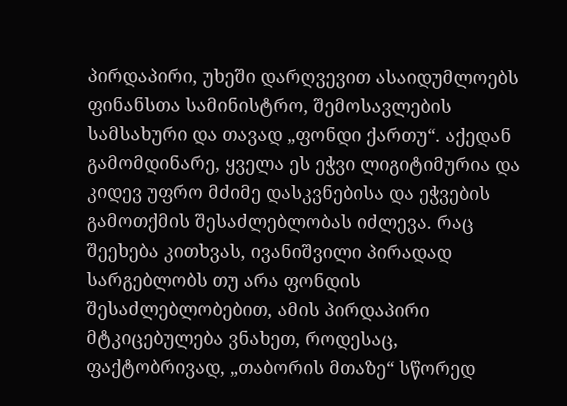პირდაპირი, უხეში დარღვევით ასაიდუმლოებს ფინანსთა სამინისტრო, შემოსავლების სამსახური და თავად „ფონდი ქართუ“. აქედან გამომდინარე, ყველა ეს ეჭვი ლიგიტიმურია და კიდევ უფრო მძიმე დასკვნებისა და ეჭვების გამოთქმის შესაძლებლობას იძლევა. რაც შეეხება კითხვას, ივანიშვილი პირადად სარგებლობს თუ არა ფონდის შესაძლებლობებით, ამის პირდაპირი მტკიცებულება ვნახეთ, როდესაც, ფაქტობრივად, „თაბორის მთაზე“ სწორედ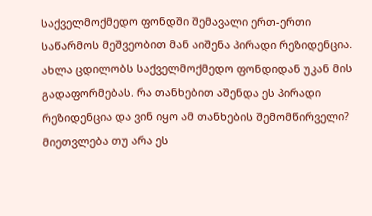საქველმოქმედო ფონდში შემავალი ერთ-ერთი საწარმოს მეშვეობით მან აიშენა პირადი რეზიდენცია. ახლა ცდილობს საქველმოქმედო ფონდიდან უკან მის გადაფორმებას. რა თანხებით აშენდა ეს პირადი რეზიდენცია და ვინ იყო ამ თანხების შემომწირველი? მიეთვლება თუ არა ეს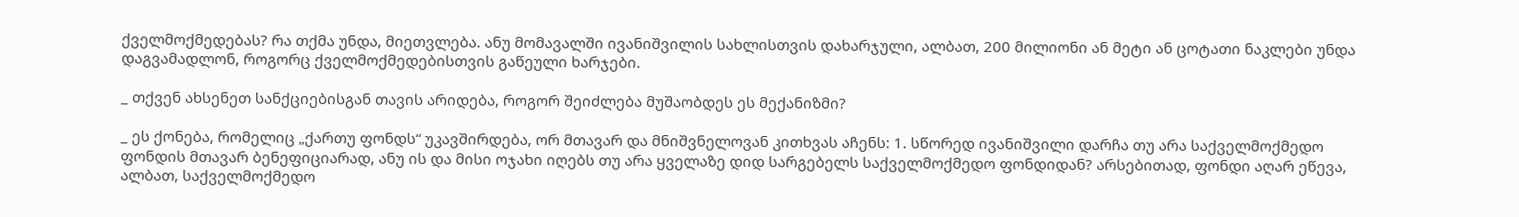ქველმოქმედებას? რა თქმა უნდა, მიეთვლება. ანუ მომავალში ივანიშვილის სახლისთვის დახარჯული, ალბათ, 200 მილიონი ან მეტი ან ცოტათი ნაკლები უნდა დაგვამადლონ, როგორც ქველმოქმედებისთვის გაწეული ხარჯები.

_ თქვენ ახსენეთ სანქციებისგან თავის არიდება, როგორ შეიძლება მუშაობდეს ეს მექანიზმი?

_ ეს ქონება, რომელიც „ქართუ ფონდს“ უკავშირდება, ორ მთავარ და მნიშვნელოვან კითხვას აჩენს: 1. სწორედ ივანიშვილი დარჩა თუ არა საქველმოქმედო ფონდის მთავარ ბენეფიციარად, ანუ ის და მისი ოჯახი იღებს თუ არა ყველაზე დიდ სარგებელს საქველმოქმედო ფონდიდან? არსებითად, ფონდი აღარ ეწევა, ალბათ, საქველმოქმედო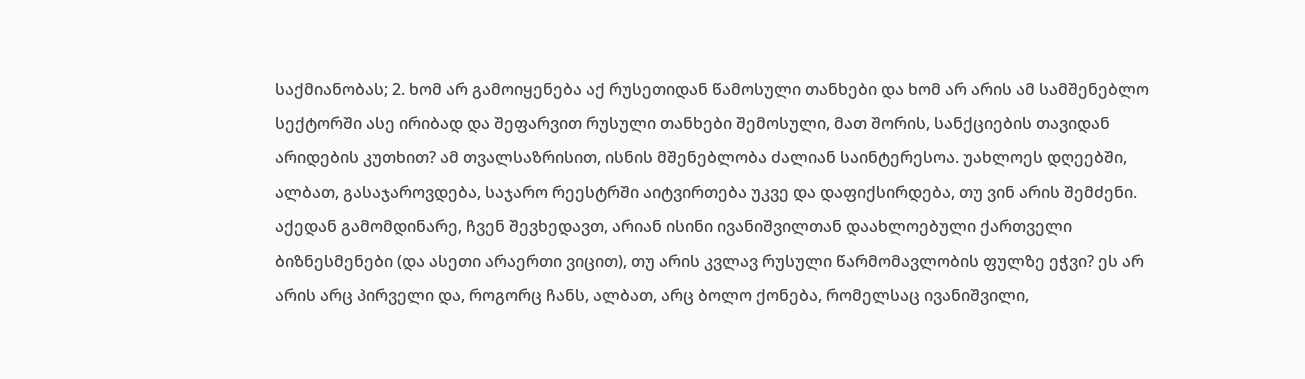საქმიანობას; 2. ხომ არ გამოიყენება აქ რუსეთიდან წამოსული თანხები და ხომ არ არის ამ სამშენებლო სექტორში ასე ირიბად და შეფარვით რუსული თანხები შემოსული, მათ შორის, სანქციების თავიდან არიდების კუთხით? ამ თვალსაზრისით, ისნის მშენებლობა ძალიან საინტერესოა. უახლოეს დღეებში, ალბათ, გასაჯაროვდება, საჯარო რეესტრში აიტვირთება უკვე და დაფიქსირდება, თუ ვინ არის შემძენი. აქედან გამომდინარე, ჩვენ შევხედავთ, არიან ისინი ივანიშვილთან დაახლოებული ქართველი ბიზნესმენები (და ასეთი არაერთი ვიცით), თუ არის კვლავ რუსული წარმომავლობის ფულზე ეჭვი? ეს არ არის არც პირველი და, როგორც ჩანს, ალბათ, არც ბოლო ქონება, რომელსაც ივანიშვილი,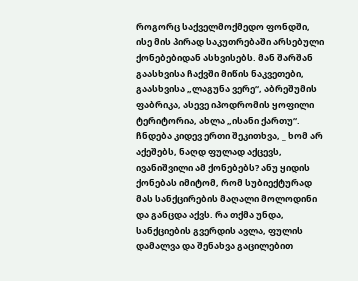როგორც საქველმოქმედო ფონდში, ისე მის პირად საკუთრებაში არსებული ქონებებიდან ასხვისებს. მან შარშან გაასხვისა ჩაქვში მიწის ნაკვეთები, გაასხვისა „ლაგუნა ვერე“, აბრეშუმის ფაბრიკა, ასევე იპოდრომის ყოფილი ტერიტორია, ახლა „ისანი ქართუ“. ჩნდება კიდევ ერთი შეკითხვა, _ ხომ არ აქეშებს, ნაღდ ფულად აქცევს, ივანიშვილი ამ ქონებებს? ანუ ყიდის ქონებას იმიტომ, რომ სუბიექტურად მას სანქცირების მაღალი მოლოდინი და განცდა აქვს. რა თქმა უნდა, სანქციების გვერდის ავლა, ფულის დამალვა და შენახვა გაცილებით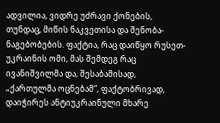ადვილია, ვიდრე უძრავი ქონების, თუნდაც, მიწის ნაკვეთისა და შენობა-ნაგებობების. ფაქტია, რაც დაიწყო რუსეთ-უკრაინის ომი, მას შემდეგ რაც ივანიშვილმა და, შესაბამისად, „ქართულმა ოცნებამ“, ფაქტობრივად, დაიჭირეს ანტიუკრაინული მხარე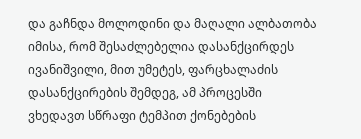და გაჩნდა მოლოდინი და მაღალი ალბათობა იმისა, რომ შესაძლებელია დასანქცირდეს ივანიშვილი, მით უმეტეს, ფარცხალაძის დასანქცირების შემდეგ, ამ პროცესში ვხედავთ სწრაფი ტემპით ქონებების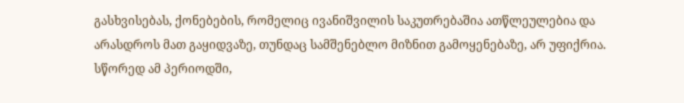გასხვისებას, ქონებების, რომელიც ივანიშვილის საკუთრებაშია ათწლეულებია და არასდროს მათ გაყიდვაზე, თუნდაც სამშენებლო მიზნით გამოყენებაზე, არ უფიქრია. სწორედ ამ პერიოდში,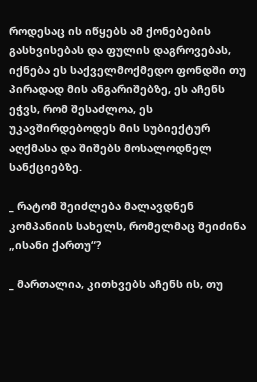როდესაც ის იწყებს ამ ქონებების გასხვისებას და ფულის დაგროვებას, იქნება ეს საქველმოქმედო ფონდში თუ პირადად მის ანგარიშებზე, ეს აჩენს ეჭვს, რომ შესაძლოა, ეს უკავშირდებოდეს მის სუბიექტურ აღქმასა და შიშებს მოსალოდნელ სანქციებზე.

_ რატომ შეიძლება მალავდნენ კომპანიის სახელს, რომელმაც შეიძინა „ისანი ქართუ“?

_ მართალია, კითხვებს აჩენს ის, თუ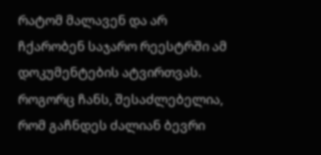რატომ მალავენ და არ ჩქარობენ საჯარო რეესტრში ამ დოკუმენტების ატვირთვას. როგორც ჩანს, შესაძლებელია, რომ გაჩნდეს ძალიან ბევრი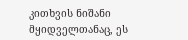კითხვის ნიშანი მყიდველთანაც, ეს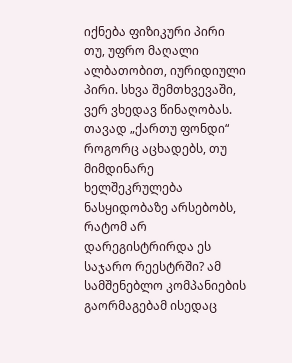იქნება ფიზიკური პირი თუ, უფრო მაღალი ალბათობით, იურიდიული პირი. სხვა შემთხვევაში, ვერ ვხედავ წინაღობას. თავად „ქართუ ფონდი“ როგორც აცხადებს, თუ მიმდინარე ხელშეკრულება ნასყიდობაზე არსებობს, რატომ არ დარეგისტრირდა ეს საჯარო რეესტრში? ამ სამშენებლო კომპანიების გაორმაგებამ ისედაც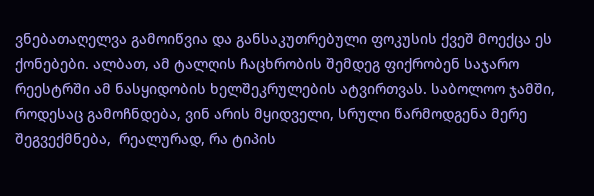ვნებათაღელვა გამოიწვია და განსაკუთრებული ფოკუსის ქვეშ მოექცა ეს ქონებები. ალბათ, ამ ტალღის ჩაცხრობის შემდეგ ფიქრობენ საჯარო რეესტრში ამ ნასყიდობის ხელშეკრულების ატვირთვას. საბოლოო ჯამში, როდესაც გამოჩნდება, ვინ არის მყიდველი, სრული წარმოდგენა მერე შეგვექმნება,  რეალურად, რა ტიპის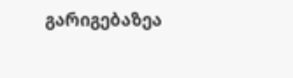გარიგებაზეა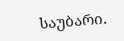საუბარი.